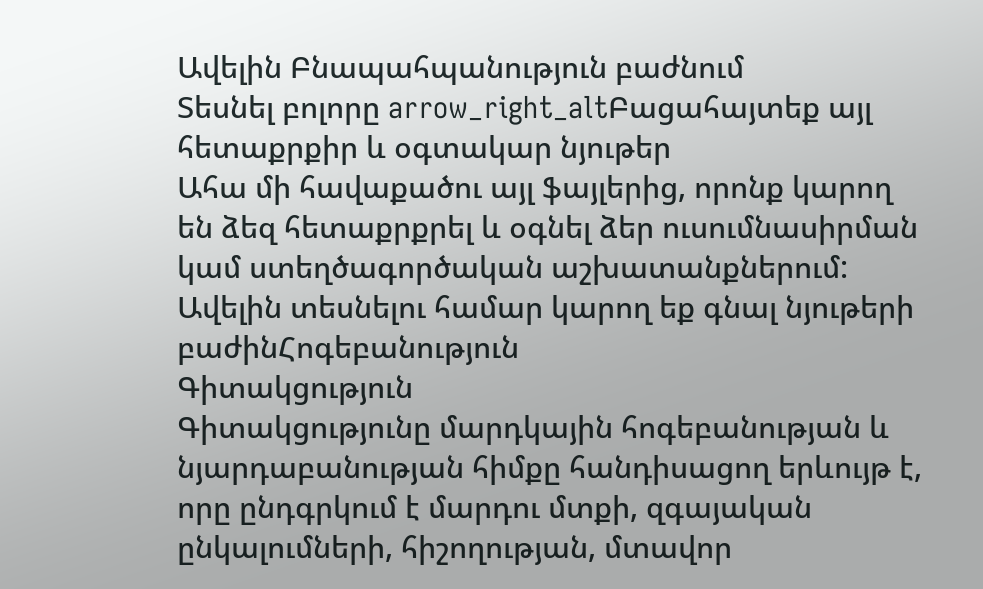Ավելին Բնապահպանություն բաժնում
Տեսնել բոլորը arrow_right_altԲացահայտեք այլ հետաքրքիր և օգտակար նյութեր
Ահա մի հավաքածու այլ ֆայլերից, որոնք կարող են ձեզ հետաքրքրել և օգնել ձեր ուսումնասիրման կամ ստեղծագործական աշխատանքներում: Ավելին տեսնելու համար կարող եք գնալ նյութերի բաժինՀոգեբանություն
Գիտակցություն
Գիտակցությունը մարդկային հոգեբանության և նյարդաբանության հիմքը հանդիսացող երևույթ է, որը ընդգրկում է մարդու մտքի, զգայական ընկալումների, հիշողության, մտավոր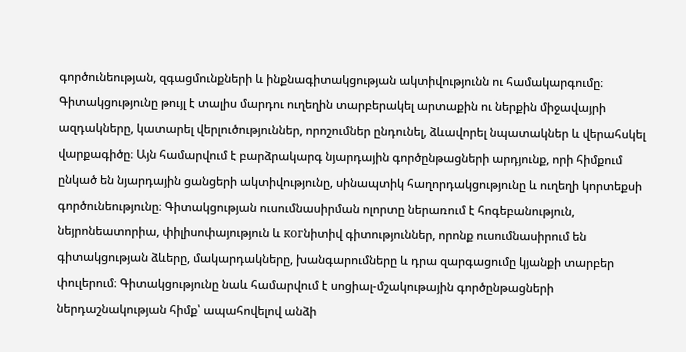գործունեության, զգացմունքների և ինքնագիտակցության ակտիվությունն ու համակարգումը։ Գիտակցությունը թույլ է տալիս մարդու ուղեղին տարբերակել արտաքին ու ներքին միջավայրի ազդակները, կատարել վերլուծություններ, որոշումներ ընդունել, ձևավորել նպատակներ և վերահսկել վարքագիծը։ Այն համարվում է բարձրակարգ նյարդային գործընթացների արդյունք, որի հիմքում ընկած են նյարդային ցանցերի ակտիվությունը, սինապտիկ հաղորդակցությունը և ուղեղի կորտեքսի գործունեությունը։ Գիտակցության ուսումնասիրման ոլորտը ներառում է հոգեբանություն, նեյրոնեատորիա, փիլիսոփայություն և когնիտիվ գիտություններ, որոնք ուսումնասիրում են գիտակցության ձևերը, մակարդակները, խանգարումները և դրա զարգացումը կյանքի տարբեր փուլերում։ Գիտակցությունը նաև համարվում է սոցիալ-մշակութային գործընթացների ներդաշնակության հիմք՝ ապահովելով անձի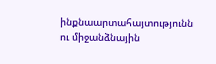ինքնաարտահայտությունն ու միջանձնային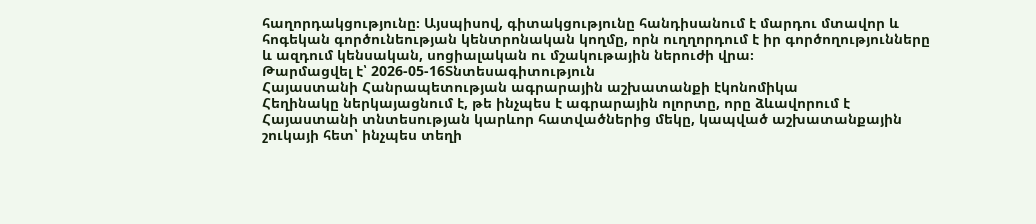հաղորդակցությունը։ Այսպիսով, գիտակցությունը հանդիսանում է մարդու մտավոր և հոգեկան գործունեության կենտրոնական կողմը, որն ուղղորդում է իր գործողությունները և ազդում կենսական, սոցիալական ու մշակութային ներուժի վրա։
Թարմացվել է՝ 2026-05-16Տնտեսագիտություն
Հայաստանի Հանրապետության ագրարային աշխատանքի էկոնոմիկա
Հեղինակը ներկայացնում է, թե ինչպես է ագրարային ոլորտը, որը ձևավորում է Հայաստանի տնտեսության կարևոր հատվածներից մեկը, կապված աշխատանքային շուկայի հետ՝ ինչպես տեղի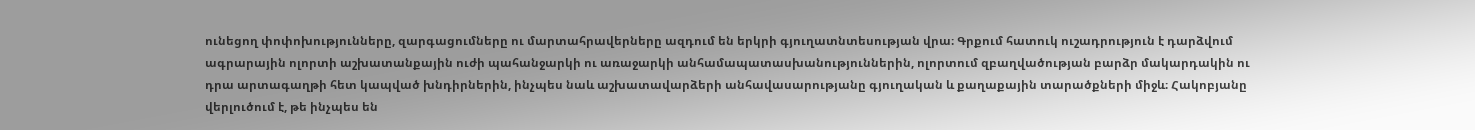ունեցող փոփոխությունները, զարգացումները ու մարտահրավերները ազդում են երկրի գյուղատնտեսության վրա։ Գրքում հատուկ ուշադրություն է դարձվում ագրարային ոլորտի աշխատանքային ուժի պահանջարկի ու առաջարկի անհամապատասխանություններին, ոլորտում զբաղվածության բարձր մակարդակին ու դրա արտագաղթի հետ կապված խնդիրներին, ինչպես նաև աշխատավարձերի անհավասարությանը գյուղական և քաղաքային տարածքների միջև։ Հակոբյանը վերլուծում է, թե ինչպես են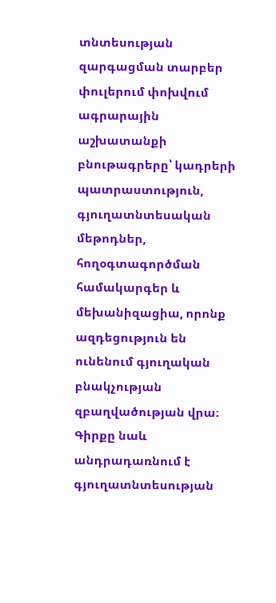տնտեսության զարգացման տարբեր փուլերում փոխվում ագրարային աշխատանքի բնութագրերը՝ կադրերի պատրաստություն, գյուղատնտեսական մեթոդներ, հողօգտագործման համակարգեր և մեխանիզացիա, որոնք ազդեցություն են ունենում գյուղական բնակչության զբաղվածության վրա։ Գիրքը նաև անդրադառնում է գյուղատնտեսության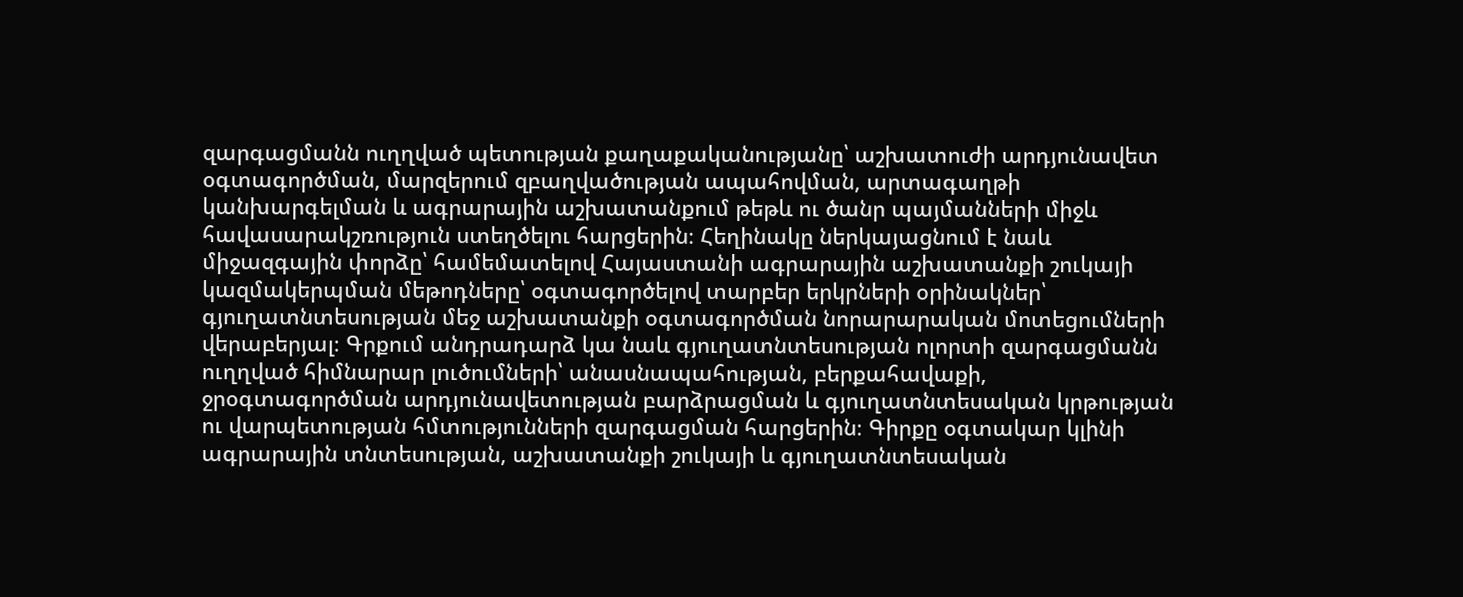զարգացմանն ուղղված պետության քաղաքականությանը՝ աշխատուժի արդյունավետ օգտագործման, մարզերում զբաղվածության ապահովման, արտագաղթի կանխարգելման և ագրարային աշխատանքում թեթև ու ծանր պայմանների միջև հավասարակշռություն ստեղծելու հարցերին։ Հեղինակը ներկայացնում է նաև միջազգային փորձը՝ համեմատելով Հայաստանի ագրարային աշխատանքի շուկայի կազմակերպման մեթոդները՝ օգտագործելով տարբեր երկրների օրինակներ՝ գյուղատնտեսության մեջ աշխատանքի օգտագործման նորարարական մոտեցումների վերաբերյալ։ Գրքում անդրադարձ կա նաև գյուղատնտեսության ոլորտի զարգացմանն ուղղված հիմնարար լուծումների՝ անասնապահության, բերքահավաքի, ջրօգտագործման արդյունավետության բարձրացման և գյուղատնտեսական կրթության ու վարպետության հմտությունների զարգացման հարցերին։ Գիրքը օգտակար կլինի ագրարային տնտեսության, աշխատանքի շուկայի և գյուղատնտեսական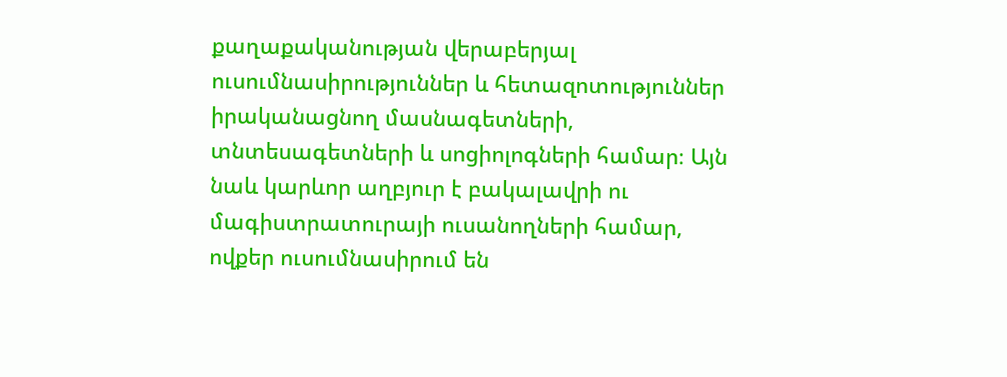քաղաքականության վերաբերյալ ուսումնասիրություններ և հետազոտություններ իրականացնող մասնագետների, տնտեսագետների և սոցիոլոգների համար։ Այն նաև կարևոր աղբյուր է բակալավրի ու մագիստրատուրայի ուսանողների համար, ովքեր ուսումնասիրում են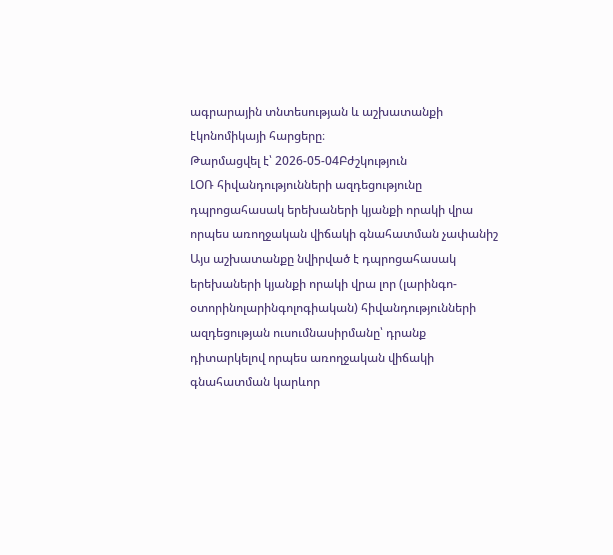ագրարային տնտեսության և աշխատանքի էկոնոմիկայի հարցերը։
Թարմացվել է՝ 2026-05-04Բժշկություն
ԼՕՌ հիվանդությունների ազդեցությունը դպրոցահասակ երեխաների կյանքի որակի վրա որպես առողջական վիճակի գնահատման չափանիշ
Այս աշխատանքը նվիրված է դպրոցահասակ երեխաների կյանքի որակի վրա լոր (լարինգո-օտորինոլարինգոլոգիական) հիվանդությունների ազդեցության ուսումնասիրմանը՝ դրանք դիտարկելով որպես առողջական վիճակի գնահատման կարևոր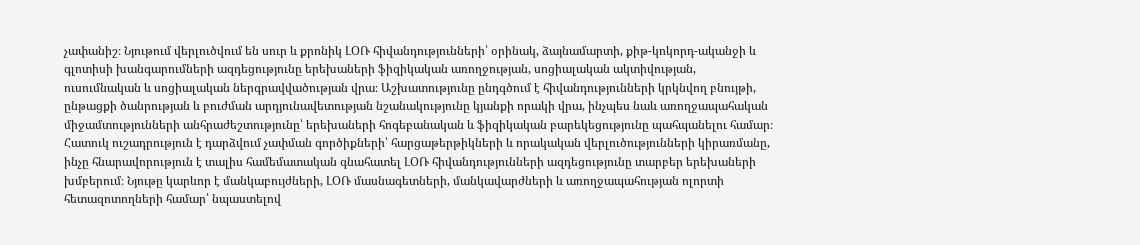չափանիշ։ Նյութում վերլուծվում են սուր և քրոնիկ ԼՕՌ հիվանդությունների՝ օրինակ, ձայնամարտի, քիթ-կոկորդ-ականջի և գլոտիսի խանգարումների ազդեցությունը երեխաների ֆիզիկական առողջության, սոցիալական ակտիվության, ուսումնական և սոցիալական ներգրավվածության վրա։ Աշխատությունը ընդգծում է հիվանդությունների կրկնվող բնույթի, ընթացքի ծանրության և բուժման արդյունավետության նշանակությունը կյանքի որակի վրա, ինչպես նաև առողջապահական միջամտությունների անհրաժեշտությունը՝ երեխաների հոգեբանական և ֆիզիկական բարեկեցությունը պահպանելու համար։ Հատուկ ուշադրություն է դարձվում չափման գործիքների՝ հարցաթերթիկների և որակական վերլուծությունների կիրառմանը, ինչը հնարավորություն է տալիս համեմատական գնահատել ԼՕՌ հիվանդությունների ազդեցությունը տարբեր երեխաների խմբերում։ Նյութը կարևոր է մանկաբույժների, ԼՕՌ մասնագետների, մանկավարժների և առողջապահության ոլորտի հետազոտողների համար՝ նպաստելով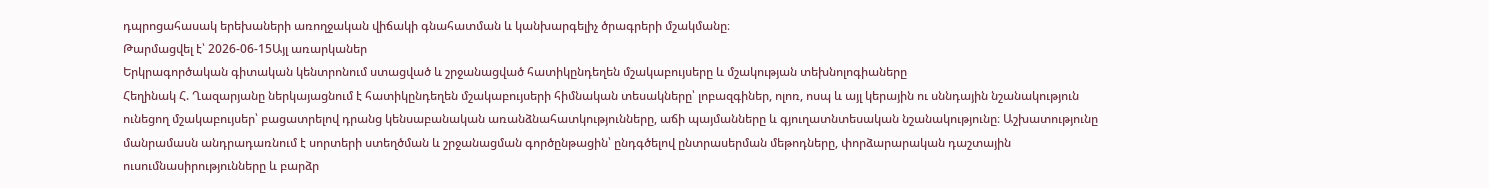դպրոցահասակ երեխաների առողջական վիճակի գնահատման և կանխարգելիչ ծրագրերի մշակմանը։
Թարմացվել է՝ 2026-06-15Այլ առարկաներ
Երկրագործական գիտական կենտրոնում ստացված և շրջանացված հատիկընդեղեն մշակաբույսերը և մշակության տեխնոլոգիաները
Հեղինակ Հ. Ղազարյանը ներկայացնում է հատիկընդեղեն մշակաբույսերի հիմնական տեսակները՝ լոբազգիներ, ոլոռ, ոսպ և այլ կերային ու սննդային նշանակություն ունեցող մշակաբույսեր՝ բացատրելով դրանց կենսաբանական առանձնահատկությունները, աճի պայմանները և գյուղատնտեսական նշանակությունը։ Աշխատությունը մանրամասն անդրադառնում է սորտերի ստեղծման և շրջանացման գործընթացին՝ ընդգծելով ընտրասերման մեթոդները, փորձարարական դաշտային ուսումնասիրությունները և բարձր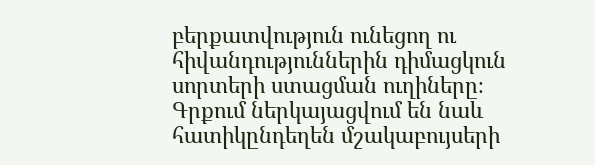բերքատվություն ունեցող ու հիվանդություններին դիմացկուն սորտերի ստացման ուղիները։ Գրքում ներկայացվում են նաև հատիկընդեղեն մշակաբույսերի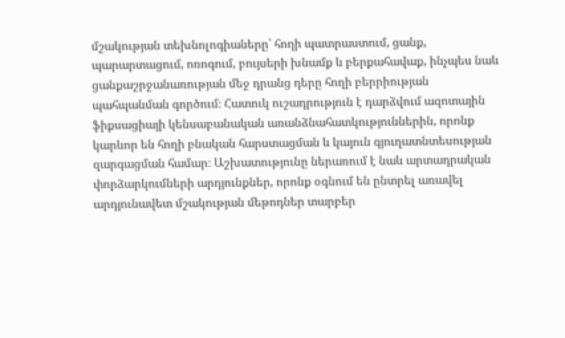մշակության տեխնոլոգիաները՝ հողի պատրաստում, ցանք, պարարտացում, ոռոգում, բույսերի խնամք և բերքահավաք, ինչպես նաև ցանքաշրջանառության մեջ դրանց դերը հողի բերրիության պահպանման գործում։ Հատուկ ուշադրություն է դարձվում ազոտային ֆիքսացիայի կենսաբանական առանձնահատկություններին, որոնք կարևոր են հողի բնական հարստացման և կայուն գյուղատնտեսության զարգացման համար։ Աշխատությունը ներառում է նաև արտադրական փորձարկումների արդյունքներ, որոնք օգնում են ընտրել առավել արդյունավետ մշակության մեթոդներ տարբեր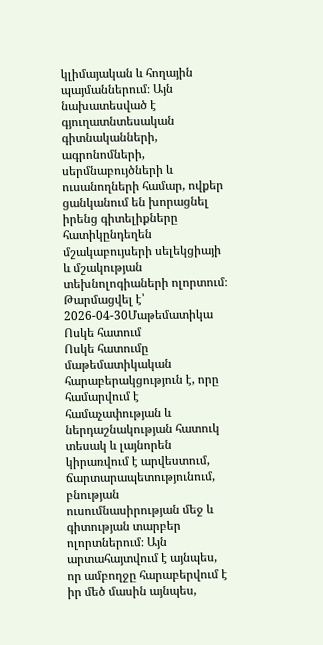կլիմայական և հողային պայմաններում։ Այն նախատեսված է գյուղատնտեսական գիտնականների, ագրոնոմների, սերմնաբույծների և ուսանողների համար, ովքեր ցանկանում են խորացնել իրենց գիտելիքները հատիկընդեղեն մշակաբույսերի սելեկցիայի և մշակության տեխնոլոգիաների ոլորտում։
Թարմացվել է՝ 2026-04-30Մաթեմատիկա
Ոսկե հատում
Ոսկե հատումը մաթեմատիկական հարաբերակցություն է, որը համարվում է համաչափության և ներդաշնակության հատուկ տեսակ և լայնորեն կիրառվում է արվեստում, ճարտարապետությունում, բնության ուսումնասիրության մեջ և գիտության տարբեր ոլորտներում։ Այն արտահայտվում է այնպես, որ ամբողջը հարաբերվում է իր մեծ մասին այնպես,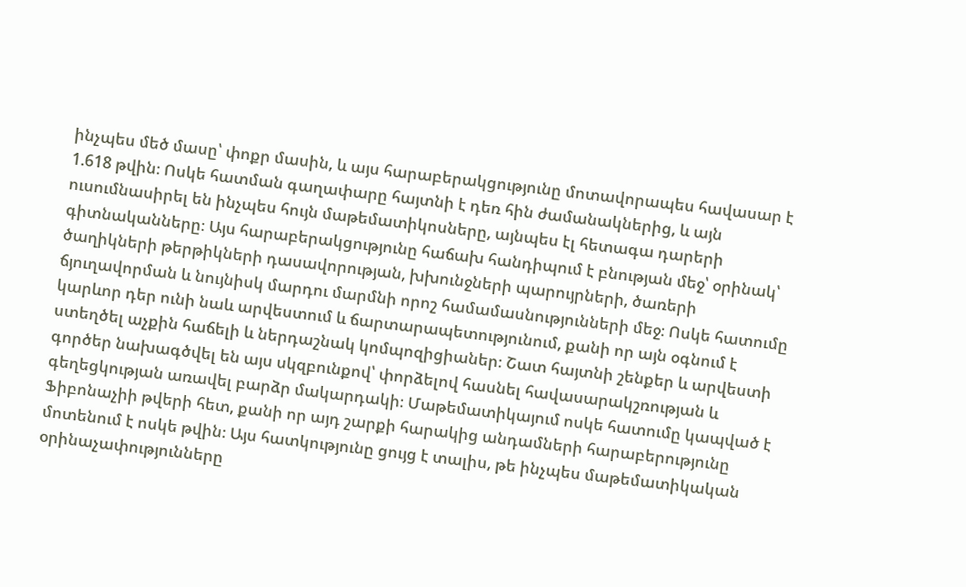ինչպես մեծ մասը՝ փոքր մասին, և այս հարաբերակցությունը մոտավորապես հավասար է 1.618 թվին։ Ոսկե հատման գաղափարը հայտնի է դեռ հին ժամանակներից, և այն ուսումնասիրել են ինչպես հույն մաթեմատիկոսները, այնպես էլ հետագա դարերի գիտնականները։ Այս հարաբերակցությունը հաճախ հանդիպում է բնության մեջ՝ օրինակ՝ ծաղիկների թերթիկների դասավորության, խխունջների պարույրների, ծառերի ճյուղավորման և նույնիսկ մարդու մարմնի որոշ համամասնությունների մեջ։ Ոսկե հատումը կարևոր դեր ունի նաև արվեստում և ճարտարապետությունում, քանի որ այն օգնում է ստեղծել աչքին հաճելի և ներդաշնակ կոմպոզիցիաներ։ Շատ հայտնի շենքեր և արվեստի գործեր նախագծվել են այս սկզբունքով՝ փորձելով հասնել հավասարակշռության և գեղեցկության առավել բարձր մակարդակի։ Մաթեմատիկայում ոսկե հատումը կապված է Ֆիբոնաչիի թվերի հետ, քանի որ այդ շարքի հարակից անդամների հարաբերությունը մոտենում է ոսկե թվին։ Այս հատկությունը ցույց է տալիս, թե ինչպես մաթեմատիկական օրինաչափությունները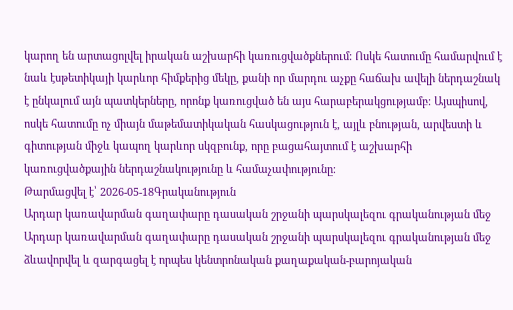կարող են արտացոլվել իրական աշխարհի կառուցվածքներում։ Ոսկե հատումը համարվում է նաև էսթետիկայի կարևոր հիմքերից մեկը, քանի որ մարդու աչքը հաճախ ավելի ներդաշնակ է ընկալում այն պատկերները, որոնք կառուցված են այս հարաբերակցությամբ։ Այսպիսով, ոսկե հատումը ոչ միայն մաթեմատիկական հասկացություն է, այլև բնության, արվեստի և գիտության միջև կապող կարևոր սկզբունք, որը բացահայտում է աշխարհի կառուցվածքային ներդաշնակությունը և համաչափությունը։
Թարմացվել է՝ 2026-05-18Գրականություն
Արդար կառավարման գաղափարը դասական շրջանի պարսկալեզու գրականության մեջ
Արդար կառավարման գաղափարը դասական շրջանի պարսկալեզու գրականության մեջ ձևավորվել և զարգացել է որպես կենտրոնական քաղաքական-բարոյական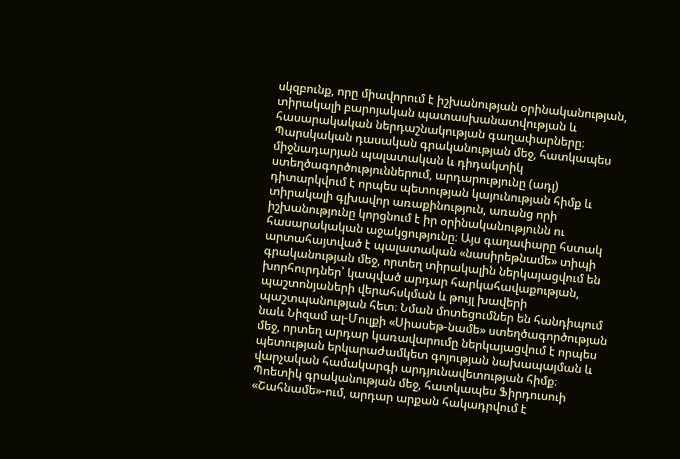սկզբունք, որը միավորում է իշխանության օրինականության, տիրակալի բարոյական պատասխանատվության և հասարակական ներդաշնակության գաղափարները։ Պարսկական դասական գրականության մեջ, հատկապես միջնադարյան պալատական և դիդակտիկ ստեղծագործություններում, արդարությունը (ադլ) դիտարկվում է որպես պետության կայունության հիմք և տիրակալի գլխավոր առաքինություն, առանց որի իշխանությունը կորցնում է իր օրինականությունն ու հասարակական աջակցությունը։ Այս գաղափարը հստակ արտահայտված է պալատական «նասիրեթնամե» տիպի գրականության մեջ, որտեղ տիրակալին ներկայացվում են խորհուրդներ՝ կապված արդար հարկահավաքության, պաշտոնյաների վերահսկման և թույլ խավերի պաշտպանության հետ։ Նման մոտեցումներ են հանդիպում նաև Նիզամ ալ-Մուլքի «Սիասեթ-նամե» ստեղծագործության մեջ, որտեղ արդար կառավարումը ներկայացվում է որպես պետության երկարաժամկետ գոյության նախապայման և վարչական համակարգի արդյունավետության հիմք։ Պոետիկ գրականության մեջ, հատկապես Ֆիրդուսուի «Շահնամե»-ում, արդար արքան հակադրվում է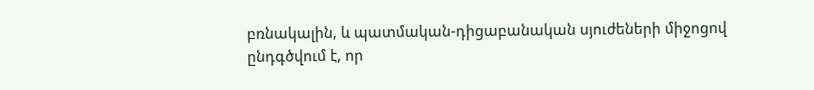բռնակալին, և պատմական-դիցաբանական սյուժեների միջոցով ընդգծվում է, որ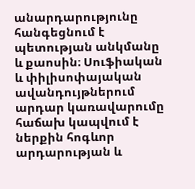անարդարությունը հանգեցնում է պետության անկմանը և քաոսին։ Սուֆիական և փիլիսոփայական ավանդույթներում արդար կառավարումը հաճախ կապվում է ներքին հոգևոր արդարության և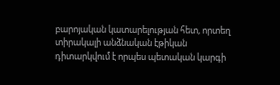բարոյական կատարելության հետ, որտեղ տիրակալի անձնական էթիկան դիտարկվում է որպես պետական կարգի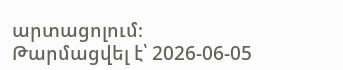արտացոլում։
Թարմացվել է՝ 2026-06-05